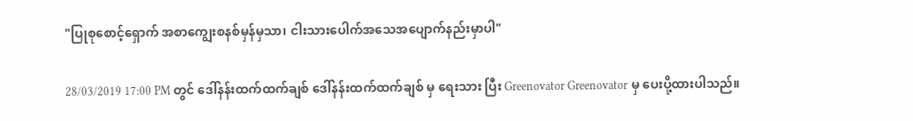"ပြုစုစောင့်ရှောက် အစာကျွေးစနစ်မှန်မှသာ၊ ငါးသားပေါက်အသေအပျောက်နည်းမှာပါ"

28/03/2019 17:00 PM တွင် ဒေါ်နန်းထက်ထက်ချစ် ဒေါ်နန်းထက်ထက်ချစ် မှ ရေးသား ပြီး Greenovator Greenovator မှ ပေးပို့ထားပါသည်။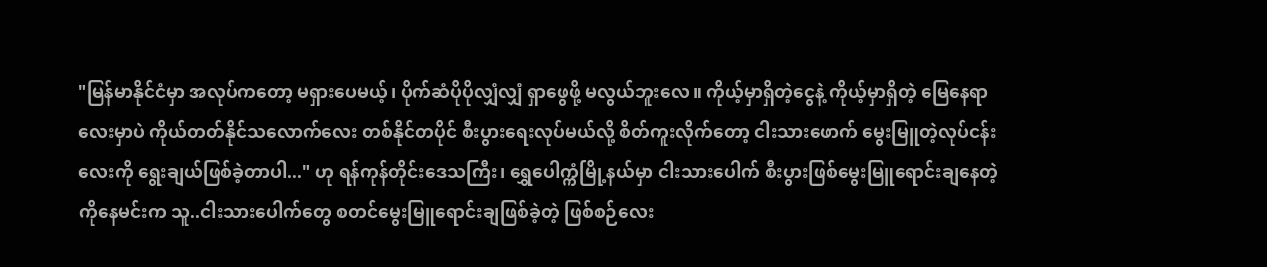"မြန်မာနိုင်ငံမှာ အလုပ်ကတော့ မရှားပေမယ့်၊ ပိုက်ဆံပိုပိုလျှံလျှံ ရှာဖွေဖို့ မလွယ်ဘူးလေ။ ကိုယ့်မှာရှိတဲ့ငွေနဲ့ ကိုယ့်မှာရှိတဲ့ မြေနေရာလေးမှာပဲ ကိုယ်တတ်နိုင်သလောက်လေး တစ်နိုင်တပိုင် စီးပွားရေးလုပ်မယ်လို့ စိတ်ကူးလိုက်တော့ ငါးသားဖောက် မွေးမြူတဲ့လုပ်ငန်းလေးကို ရွေးချယ်ဖြစ်ခဲ့တာပါ..." ဟု ရန်ကုန်တိုင်းဒေသကြီး၊ ရွှေပေါက္ကံမြို့နယ်မှာ ငါးသားပေါက် စီးပွားဖြစ်မွေးမြူရောင်းချနေတဲ့ ကိုနေမင်းက သူ..ငါးသားပေါက်တွေ စတင်မွေးမြူရောင်းချဖြစ်ခဲ့တဲ့ ဖြစ်စဉ်လေး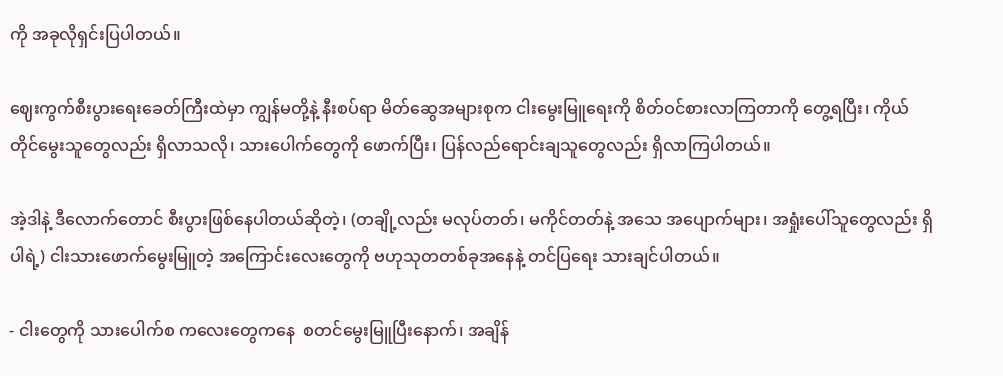ကို အခုလိုရှင်းပြပါတယ်။

ဈေးကွက်စီးပွားရေးခေတ်ကြီးထဲမှာ ကျွန်မတို့နဲ့ နီးစပ်ရာ မိတ်ဆွေအများစုက ငါးမွေးမြူရေးကို စိတ်ဝင်စားလာကြတာကို တွေ့ရပြီး၊ ကိုယ်တိုင်မွေးသူတွေလည်း ရှိလာသလို၊ သားပေါက်တွေကို ဖောက်ပြီး၊ ပြန်လည်ရောင်းချသူတွေလည်း ရှိလာကြပါတယ်။

အဲ့ဒါနဲ့ ဒီလောက်တောင် စီးပွားဖြစ်နေပါတယ်ဆိုတဲ့၊ (တချို့လည်း မလုပ်တတ်၊ မကိုင်တတ်နဲ့ အသေ အပျောက်များ၊ အရှုံးပေါ်သူတွေလည်း ရှိပါရဲ့) ငါးသားဖောက်မွေးမြူတဲ့ အကြောင်းလေးတွေကို ဗဟုသုတတစ်ခုအနေနဲ့ တင်ပြရေး သားချင်ပါတယ်။

- ငါးတွေကို သားပေါက်စ ကလေးတွေကနေ  စတင်မွေးမြူပြီးနောက်၊ အချိန်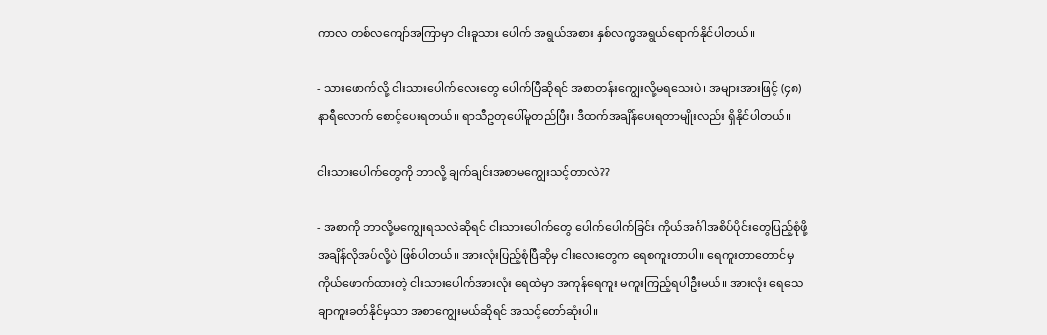ကာလ တစ်လကျော်အကြာမှာ ငါးခူသား ပေါက် အရွယ်အစား နှစ်လက္မအရွယ်ရောက်နိုင်ပါတယ်။

- သားဖောက်လို့ ငါးသားပေါက်လေးတွေ ပေါက်ပြီဆိုရင် အစာတန်းကျွေးလို့မရသေးပဲ၊ အများအားဖြင့် (၄၈) နာရီလောက် စောင့်ပေးရတယ်။ ရာသီဥတုပေါ်မူတည်ပြီး၊ ဒီထက်အချိန်ပေးရတာမျိုးလည်း ရှိနိုင်ပါတယ်။

ငါးသားပေါက်တွေကို ဘာလို့ ချက်ချင်းအစာမကျွေးသင့်တာလဲ??

- အစာကို ဘာလို့မကျွေးရသလဲဆိုရင် ငါးသားပေါက်တွေ ပေါက်ပေါက်ခြင်း ကိုယ်အင်္ဂါအစိပ်ပိုင်းတွေပြည့်စုံဖို့ အချိန်လိုအပ်လို့ပဲ ဖြစ်ပါတယ်။ အားလုံးပြည့်စုံပြီဆိုမှ ငါးလေးတွေက ရေစကူးတာပါ။ ရေကူးတာတောင်မှ ကိုယ်ဖောက်ထားတဲ့ ငါးသားပေါက်အားလုံး ရေထဲမှာ အကုန်ရေကူး မကူးကြည့်ရပါဦးမယ်။ အားလုံး ရေသေချာကူးခတ်နိုင်မှသာ အစာကျွေးမယ်ဆိုရင် အသင့်တော်ဆုံးပါ။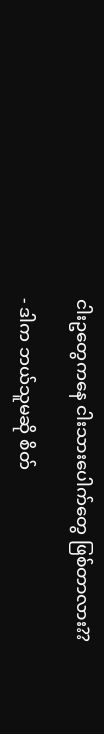ငါးဥတွေကနေ ငါးသားပေါက်တွေ ဖြစ်တာလား??

- ဒါက ဘယ်သူမဆို စိတ်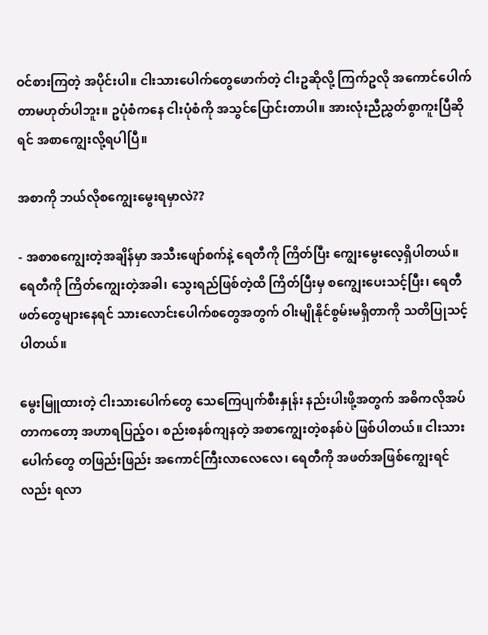ဝင်စားကြတဲ့ အပိုင်းပါ။ ငါးသားပေါက်တွေဖောက်တဲ့ ငါးဥဆိုလို့ ကြက်ဥလို အကောင်ပေါက်တာမဟုတ်ပါဘူး။ ဥပုံစံကနေ ငါးပုံစံကို အသွင်ပြောင်းတာပါ။ အားလုံးညီညွှတ်စွာကူးပြီဆိုရင် အစာကျွေးလို့ရပါပြီ။

အစာကို ဘယ်လိုစကျွေးမွေးရမှာလဲ??

- အစာစကျွေးတဲ့အချိန်မှာ အသီးဖျော်စက်နဲ့ ရေတီကို ကြိတ်ပြီး ကျွေးမွေးလေ့ရှိပါတယ်။ ရေတီကို ကြိတ်ကျွေးတဲ့အခါ၊ သွေးရည်ဖြစ်တဲ့ထိ ကြိတ်ပြီးမှ စကျွေးပေးသင့်ပြီး၊ ရေတီဖတ်တွေများနေရင် သားလောင်းပေါက်စတွေအတွက် ဝါးမျိုနိုင်စွမ်းမရှိတာကို သတိပြုသင့်ပါတယ်။

မွေးမြူထားတဲ့ ငါးသားပေါက်တွေ သေကြေပျက်စီးနှုန်း နည်းပါးဖို့အတွက် အဓိကလိုအပ်တာကတော့ အဟာရပြည့်ဝ၊ စည်းစနစ်ကျနတဲ့ အစာကျွေးတဲ့စနစ်ပဲ ဖြစ်ပါတယ်။ ငါးသားပေါက်တွေ တဖြည်းဖြည်း အကောင်ကြီးလာလေလေ၊ ရေတီကို အဖတ်အဖြစ်ကျွေးရင်လည်း ရလာ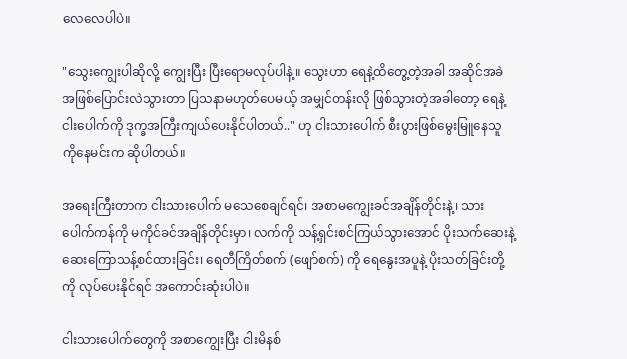လေလေပါပဲ။

"သွေးကျွေးပါဆိုလို့ ကျွေးပြီး ပြီးရောမလုပ်ပါနဲ့။ သွေးဟာ ရေနဲ့ထိတွေ့တဲ့အခါ အဆိုင်အခဲအဖြစ်ပြောင်းလဲသွားတာ ပြသနာမဟုတ်ပေမယ့် အမျှင်တန်းလို ဖြစ်သွားတဲ့အခါတော့ ရေနဲ့ငါးပေါက်ကို ဒုက္ခအကြီးကျယ်ပေးနိုင်ပါတယ်.." ဟု ငါးသားပေါက် စီးပွားဖြစ်မွေးမြူနေသူ ကိုနေမင်းက ဆိုပါတယ်။

အရေးကြီးတာက ငါးသားပေါက် မသေစေချင်ရင်၊ အစာမကျွေးခင်အချိန်တိုင်းနဲ့၊ သားပေါက်ကန်ကို မကိုင်ခင်အချိန်တိုင်းမှာ၊ လက်ကို သန့်ရှင်းစင်ကြယ်သွားအောင် ပိုးသက်ဆေးနဲ့ ဆေးကြောသန့်စင်ထားခြင်း၊ ရေတီကြိတ်စက် (ဖျော်စက်) ကို ရေနွေးအပူနဲ့ ပိုးသတ်ခြင်းတို့ကို လုပ်ပေးနိုင်ရင် အကောင်းဆုံးပါပဲ။

ငါးသားပေါက်တွေကို အစာကျွေးပြီး ငါးမိနစ်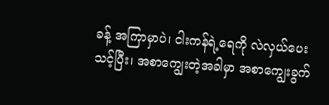ခန့် အကြာမှာပဲ၊ ငါးကန်ရဲ့ရေကို လဲလှယ်ပေးသင့်ပြီး၊ အစာကျွေးတဲ့အခါမှာ အစာကျွေးခွက်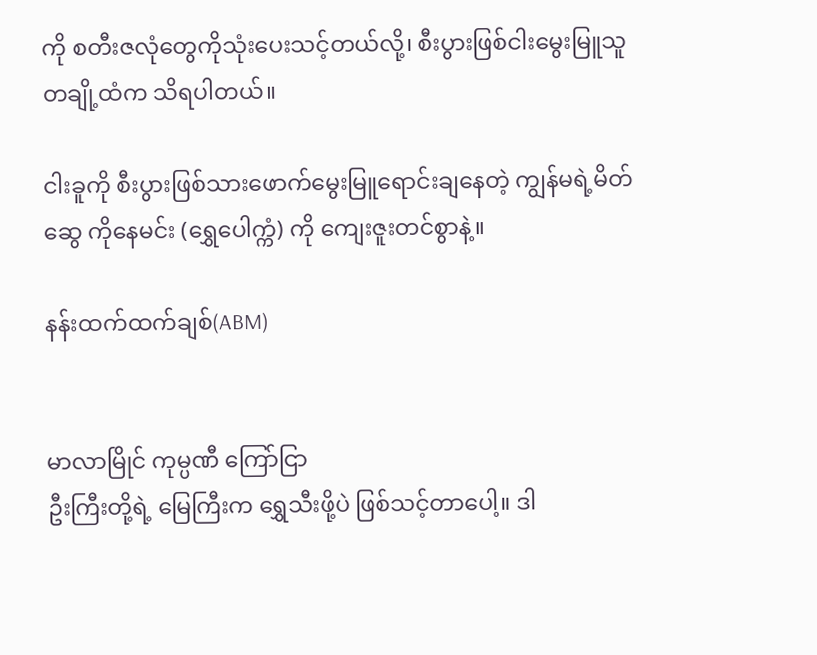ကို စတီးဇလုံတွေကိုသုံးပေးသင့်တယ်လို့၊ စီးပွားဖြစ်ငါးမွေးမြူသူတချို့ထံက သိရပါတယ်။

ငါးခူကို စီးပွားဖြစ်သားဖောက်မွေးမြူရောင်းချနေတဲ့ ကျွန်မရဲ့မိတ်ဆွေ ကိုနေမင်း (ရွှေပေါက္ကံ) ကို ကျေးဇူးတင်စွာနဲ့။

နန်းထက်ထက်ချစ်(ABM)


မာလာမြိုင် ကုမ္ပဏီ ကြော်ငြာ
ဦးကြီးတို့ရဲ့ မြေကြီးက ရွှေသီးဖို့ပဲ ဖြစ်သင့်တာပေါ့။ ဒါ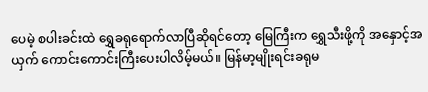ပေမဲ့ စပါးခင်းထဲ ရွှေခရုရောက်လာပြီဆိုရင်တော့ မြေကြီးက ရွှေသီးဖို့ကို အနှောင့်အယှက် ကောင်းကောင်းကြီးပေးပါလိမ့်မယ်။ မြန်မာ့မျိုးရင်းခရုမ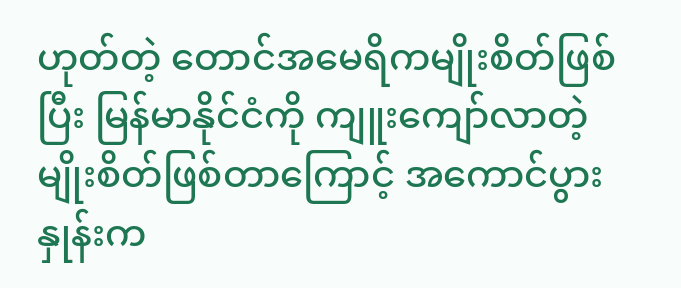ဟုတ်တဲ့ တောင်အမေရိကမျိုးစိတ်ဖြစ်ပြီး မြန်မာနိုင်ငံကို ကျူးကျော်လာတဲ့ မျိုးစိတ်ဖြစ်တာကြောင့် အကောင်ပွားနှုန်းက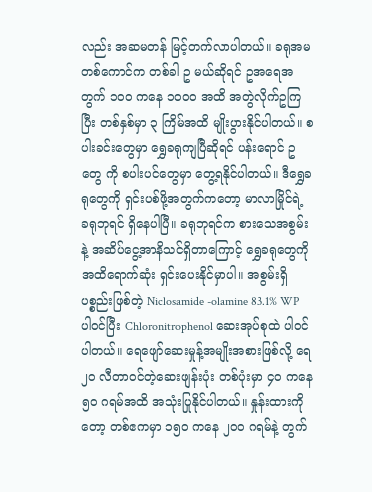လည်း အဆမတန် မြင့်တက်လာပါတယ်။ ခရုအမ တစ်ကောင်က တစ်ခါ ဥ မယ်ဆိုရင် ဥအရေအတွက် ၁၀၀ ကနေ ၁၀၀၀ အထိ အတွဲလိုက်ဥကြပြီး တစ်နှစ်မှာ ၃ ကြိမ်အထိ မျိုးပွားနိုင်ပါတယ်။ စပါးခင်းတွေမှာ ရွှေခရုကျပြီဆိုရင် ပန်းရောင် ဥ တွေ ကို စပါးပင်တွေမှာ တွေ့ရနိုင်ပါတယ်။ ဒီရွှေခရုတွေကို ရှင်းပစ်ဖို့အတွက်ကတော့ မာလာမြိုင်ရဲ့ ခရုဘုရင် ရှိနေပါပြီ။ ခရုဘုရင်က စားသေအစွမ်းနဲ့ အဆိပ်ငွေ့အာနိသင်ရှိတာကြောင့် ရွှေခရုတွေကို အထိရောက်ဆုံး ရှင်းပေးနိုင်မှာပါ။ အစွမ်းရှိပစ္စည်းဖြစ်တဲ့ Niclosamide -olamine 83.1% WP ပါဝင်ပြီး Chloronitrophenol ဆေးအုပ်စုထဲ ပါဝင်ပါတယ်။ ရေဖျော်ဆေးမှုန့်အမျိုးအစားဖြစ်လို့ ရေ ၂၀ လီတာဝင်တဲ့ဆေးဖျန်းပုံး တစ်ပုံးမှာ ၄၀ ကနေ ၅၀ ဂရမ်အထိ အသုံးပြုနိုင်ပါတယ်။ နှုန်းထားကိုတော့ တစ်ဧကမှာ ၁၅၀ ကနေ ၂၀၀ ဂရမ်နဲ့ တွက်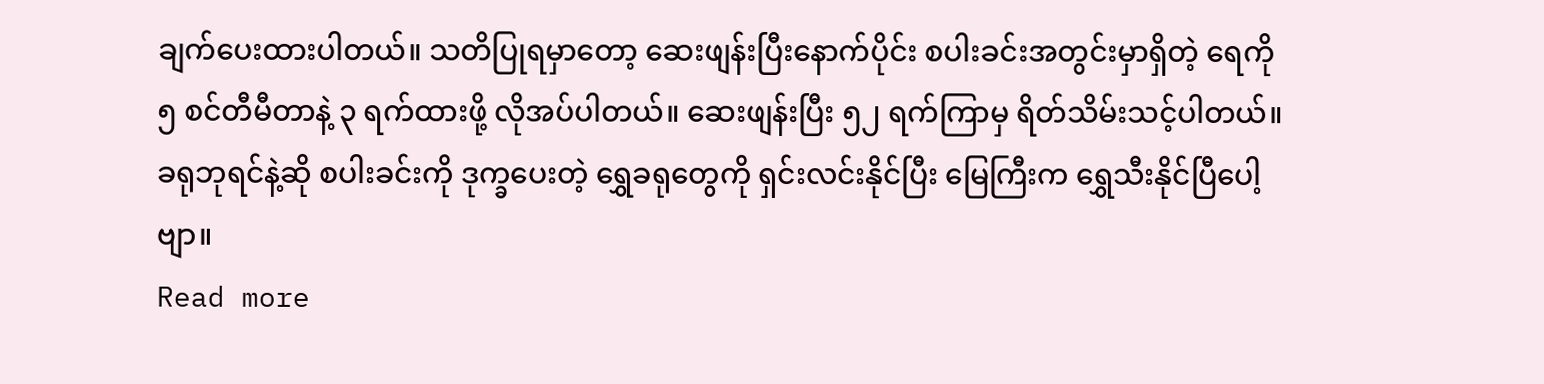ချက်ပေးထားပါတယ်။ သတိပြုရမှာတော့ ဆေးဖျန်းပြီးနောက်ပိုင်း စပါးခင်းအတွင်းမှာရှိတဲ့ ရေကို ၅ စင်တီမီတာနဲ့ ၃ ရက်ထားဖို့ လိုအပ်ပါတယ်။ ဆေးဖျန်းပြီး ၅၂ ရက်ကြာမှ ရိတ်သိမ်းသင့်ပါတယ်။ ခရုဘုရင်နဲ့ဆို စပါးခင်းကို ဒုက္ခပေးတဲ့ ရွှေခရုတွေကို ရှင်းလင်းနိုင်ပြီး မြေကြီးက ရွှေသီးနိုင်ပြီပေါ့ဗျာ။
Read more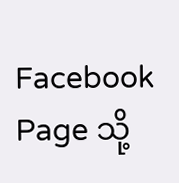Facebook Page သို့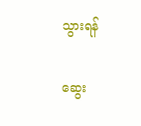သွားရန်

ဆွေး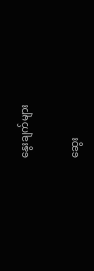နွေးချက်များ

ဆွေး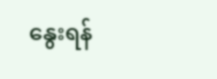နွေးရန်